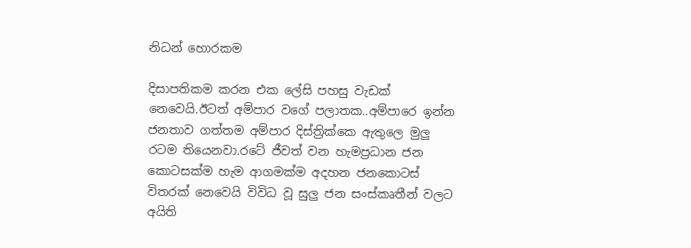නිධන් හොරකම

දිසාපතිකම කරන එක ලේසි පහසු වැඩක් නෙවෙයි.ඊටත් අම්පාර වගේ පලාතක..අම්පාරෙ ඉන්න ජනතාව ගත්තම අම්පාර දිස්ත්‍රික්කෙ ඇතුලෙ මුලු රටම තියෙනවා.රටේ ජීවත් වන හැමප්‍රධාන ජන කොටසක්ම හැම ආගමක්ම අදහන ජනකොටස් විතරක් නෙවෙයි විවිධ වූ සුලු ජන සංස්කෘතීන් වලට අයිති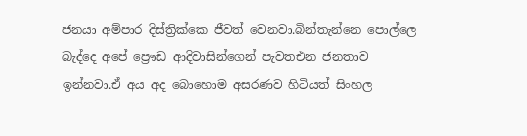ජනයා අම්පාර දිස්ත්‍රික්කෙ ජීවත් වෙනවා.බින්තැන්නෙ පොල්ලෙ බැද්දෙ අපේ ප්‍රෞඩ ආදිවාසින්ගෙන් පැවතඑන ජනතාව ඉන්නවා.ඒ අය අද බොහොම අසරණව හිටියත් සිංහල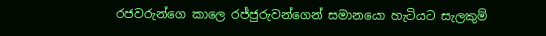රජවරුන්ගෙ කාලෙ රජ්ජුරුවන්ගෙන් සමානයො හැටියට සැලකුම්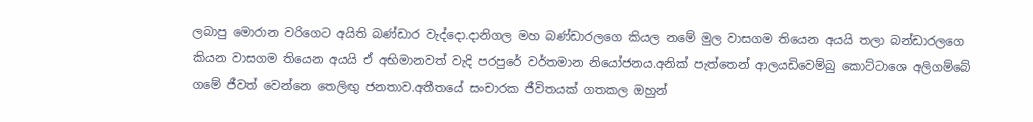ලබාපු මොරාන වරිගෙට අයිති බණ්ඩාර වැද්දො.දානිගල මහ බණ්ඩාරලගෙ කියල නමේ මුල වාසගම තියෙන අයයි තලා බන්ඩාරලගෙ කියන වාසගම තියෙන අයයි ඒ අභිමානවත් වැදි පරපුරේ වර්තමාන නියෝජනය.අනික් පැත්තෙන් ආලයඩිවෙම්බු කොට්ටාශෙ අලිගම්බේ ගමේ ජීවත් වෙන්නෙ තෙලිඟු ජනතාව.අතීතයේ සංචාරක ජීවිතයක් ගතකල ඔහුන්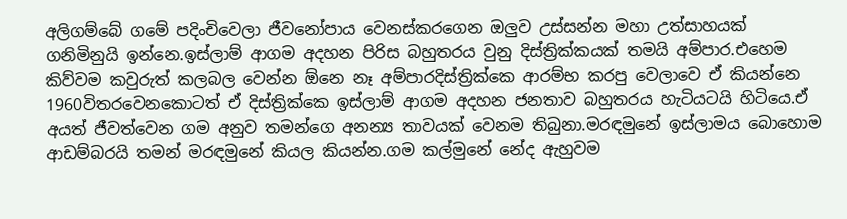අලිගම්බේ ගමේ පදිංචිවෙලා ජීවනෝපාය වෙනස්කරගෙන ඔලුව උස්සන්න මහා උත්සාහයක් ගනිමිනුයි ඉන්නෙ.ඉස්ලාම් ආගම අදහන පිරිස බහුතරය වුනු දිස්ත්‍රික්කයක් තමයි අම්පාර.එහෙම කිව්වම කවුරුත් කලබල වෙන්න ඕනෙ නෑ අම්පාරදිස්ත්‍රික්කෙ ආරම්භ කරපු වෙලාවෙ ඒ කියන්නෙ 1960විතරවෙනකොටත් ඒ දිස්ත්‍රික්කෙ ඉස්ලාම් ආගම අදහන ජනතාව බහුතරය හැටියටයි හිටියෙ.ඒ අයත් ජීවත්වෙන ගම අනුව තමන්ගෙ අනන්‍ය තාවයක් වෙනම තිබුනා.මරඳමුනේ ඉස්ලාමය බොහොම ආඩම්බරයි තමන් මරඳමුනේ කියල කියන්න.ගම කල්මුනේ නේද ඇහුවම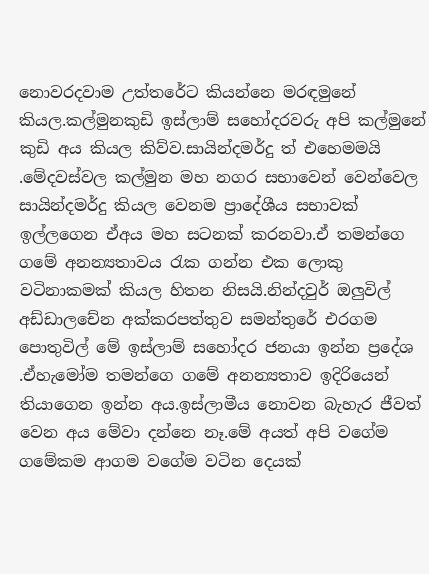නොවරදවාම උත්තරේට කියන්නෙ මරඳමුනේ කියල.කල්මුනකුඩි ඉස්ලාම් සහෝදරවරු අපි කල්මුනේ කුඩි අය කියල කිව්ව.සායින්දමර්දු ත් එහෙමමයි .මේදවස්වල කල්මුන මහ නගර සභාවෙන් වෙන්වෙල සායින්දමර්දු කියල වෙනම ප්‍රාදේශීය සභාවක් ඉල්ලගෙන ඒඅය මහ සටනක් කරනවා.ඒ තමන්ගෙ ගමේ අනන්‍යතාවය රැක ගන්න එක ලොකු වටිනාකමක් කියල හිතන නිසයි.නින්දවුර් ඔලුවිල් අඩ්ඩාලචේන අක්කරපත්තුව සමන්තුරේ එරගම පොතුවිල් මේ ඉස්ලාම් සහෝදර ජනයා ඉන්න ප්‍රදේශ .ඒහැමෝම තමන්ගෙ ගමේ අනන්‍යතාව ඉදිරියෙන් තියාගෙන ඉන්න අය.ඉස්ලාමීය නොවන බැහැර ජීවත් වෙන අය මේවා දන්නෙ නෑ.මේ අයත් අපි වගේම ගමේකම ආගම වගේම වටින දෙයක්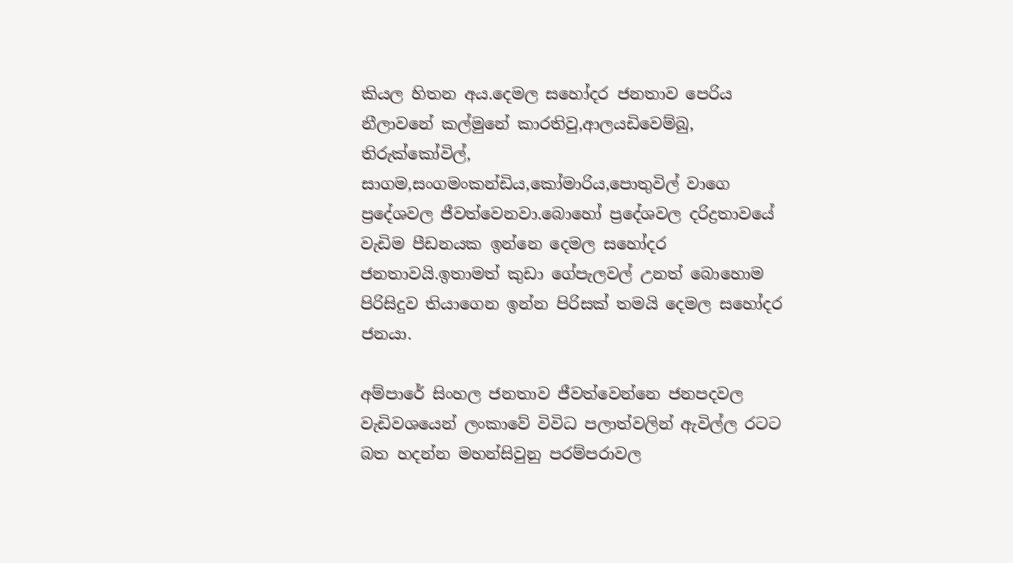කියල හිතන අය.දෙමල සහෝදර ජනතාව පෙරිය නීලාවනේ කල්මුනේ කාරතිවු,ආලයඩිවෙම්බු, තිරුක්කෝවිල්, සාගම,සංගමංකන්ඩිය,කෝමාරිය,පොතුවිල් වාගෙ ප්‍රදේශවල ජීවත්වෙනවා.බොහෝ ප්‍රදේශවල දරිද්‍රතාවයේ වැඩිම පීඩනයක ඉන්නෙ දෙමල සහෝදර ජනතාවයි.ඉතාමත් කුඩා ගේපැලවල් උනත් බොහොම පිරිසිදුව තියාගෙන ඉන්න පිරිසක් තමයි දෙමල සහෝදර ජනයා.

අම්පාරේ සිංහල ජනතාව ජීවත්වෙන්නෙ ජනපදවල වැඩිවශයෙන් ලංකාවේ විවිධ පලාත්වලින් ඇවිල්ල රටට බත හදන්න මහන්සිවුනු පරම්පරාවල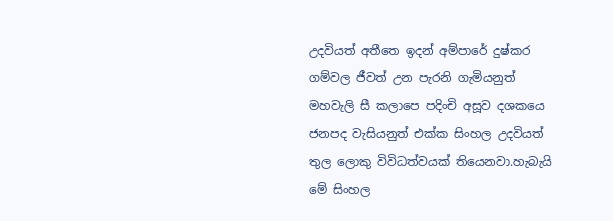උදවියත් අතීතෙ ඉදන් අම්පාරේ දුෂ්කර ගම්වල ජීවත් උන පැරනි ගැමියනුත් මහවැලි සී කලාපෙ පදිංචි අසූව දශකයෙ ජනපද වැසියනුත් එක්ක සිංහල උදවියත් තුල ලොකු විවිධත්වයක් තියෙනවා.හැබැයි මේ සිංහල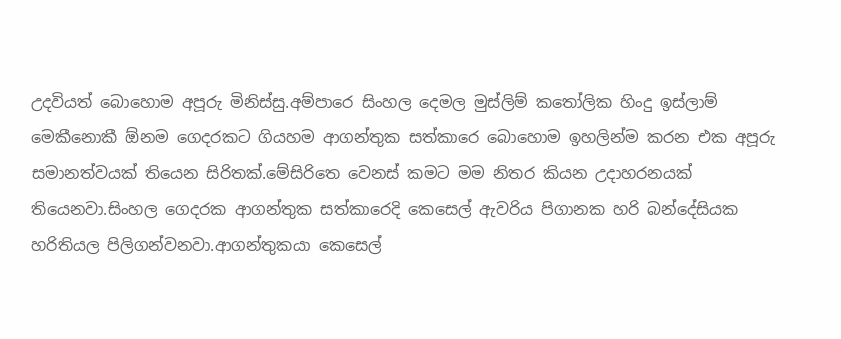උදවියත් බොහොම අපූරු මිනිස්සු.අම්පාරෙ සිංහල දෙමල මුස්ලිම් කතෝලික හිංදු ඉස්ලාම් මෙකීනොකී ඕනම ගෙදරකට ගියහම ආගන්තුක සත්කාරෙ බොහොම ඉහලින්ම කරන එක අපූරු සමානත්වයක් තියෙන සිරිතක්.මේසිරිතෙ වෙනස් කමට මම නිතර කියන උදාහරනයක් තියෙනවා.සිංහල ගෙදරක ආගන්තුක සත්කාරෙදි කෙසෙල් ඇවරිය පිගානක හරි බන්දේසියක හරිතියල පිලිගන්වනවා.ආගන්තුකයා කෙසෙල්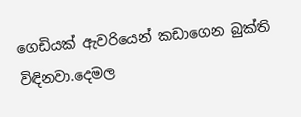ගෙඩියක් ඇවරියෙන් කඩාගෙන බුක්ති විඳිනවා.දෙමල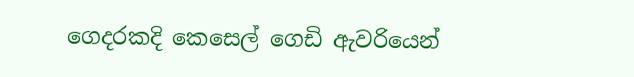ගෙදරකදි කෙසෙල් ගෙඩි ඇවරියෙන්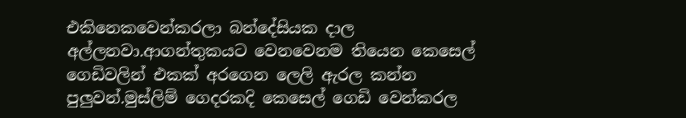එකිනෙකවෙන්කරලා බන්දේසියක දාල අල්ලනවා.ආගන්තුකයට වෙනවෙනම තියෙන කෙසෙල් ගෙඩිවලින් එකක් අරගෙන ලෙලි ඇරල කන්න පුලුවන්.මුස්ලිම් ගෙදරකදි කෙසෙල් ගෙඩි වෙන්කරල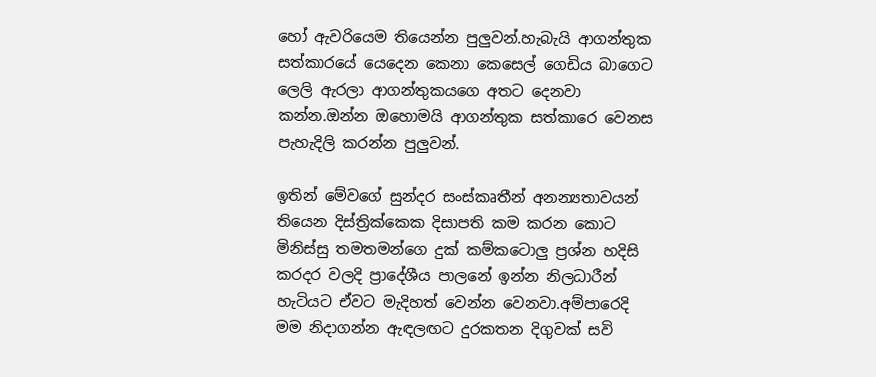හෝ ඇවරියෙම තියෙන්න පුලුවන්.හැබැයි ආගන්තුක සත්කාරයේ යෙදෙන කෙනා කෙසෙල් ගෙඩිය බාගෙට ලෙලි ඇරලා ආගන්තුකයගෙ අතට දෙනවා කන්න.ඔන්න ඔහොමයි ආගන්තුක සත්කාරෙ වෙනස පැහැදිලි කරන්න පුලුවන්.

ඉතින් මේවගේ සුන්දර සංස්කෘතීන් අනන්‍යතාවයන් තියෙන දිස්ත්‍රික්කෙක දිසාපති කම කරන කොට මිනිස්සු තමතමන්ගෙ දුක් කම්කටොලු ප්‍රශ්න හදිසි කරදර වලදි ප්‍රාදේශීය පාලනේ ඉන්න නිලධාරීන් හැටියට ඒවට මැදිහත් වෙන්න වෙනවා.අම්පාරෙදි මම නිදාගන්න ඇඳලඟට දුරකතන දිගුවක් සවි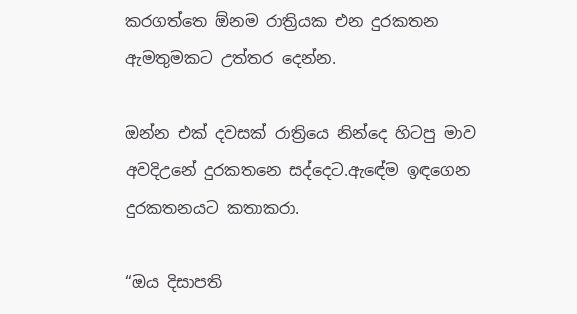කරගත්තෙ ඕනම රාත්‍රියක එන දුරකතන ඇමතුමකට උත්තර දෙන්න.

ඔන්න එක් දවසක් රාත්‍රියෙ නින්දෙ හිටපු මාව අවදිඋනේ දුරකතනෙ සද්දෙට.ඇඳේම ඉඳගෙන දුරකතනයට කතාකරා.

“ඔය දිසාපති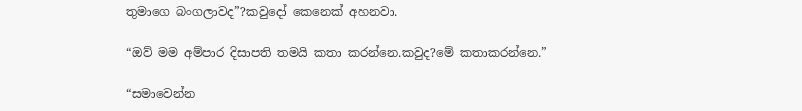තුමාගෙ බංගලාවද”?කවුදෝ කෙනෙක් අහනවා.

“ඔව් මම අම්පාර දිසාපති තමයි කතා කරන්නෙ.කවුද?මේ කතාකරන්නෙ.”

“සමාවෙන්න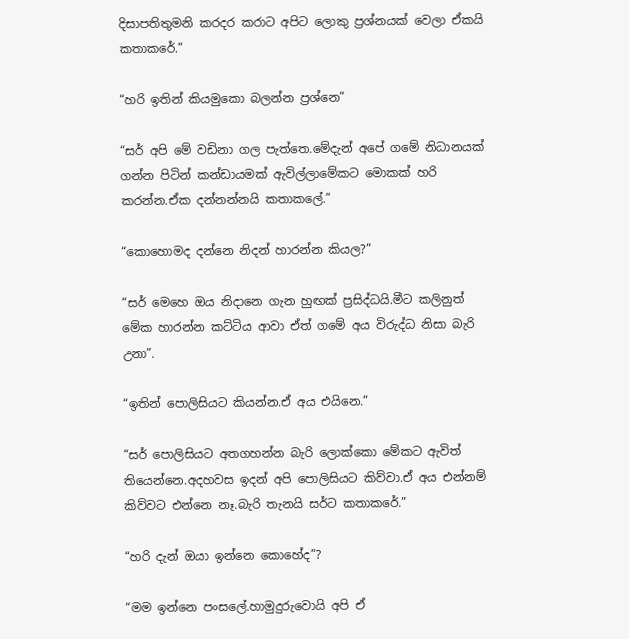දිසාපතිතුමනි කරදර කරාට අපිට ලොකු ප්‍රශ්නයක් වෙලා ඒකයි කතාකරේ.”

“හරි ඉතින් කියමුකො බලන්න ප්‍රශ්නෙ”

“සර් අපි මේ වඩිනා ගල පැත්තෙ.මේදැන් අපේ ගමේ නිධානයක් ගන්න පිටින් කන්ඩායමක් ඇවිල්ලාමේකට මොකක් හරි කරන්න.ඒක දන්නන්නයි කතාකලේ.”

“කොහොමද දන්නෙ නිදන් හාරන්න කියල?”

“සර් මෙහෙ ඔය නිදානෙ ගැන හුඟක් ප්‍රසිද්ධයි.මීට කලිනුත් මේක හාරන්න කට්ටිය ආවා ඒත් ගමේ අය විරුද්ධ නිසා බැරි උනා”.

“ඉතින් පොලිසියට කියන්න.ඒ අය එයිනෙ.”

“සර් පොලිසියට අතගහන්න බැරි ලොක්කො මේකට ඇවිත් තියෙන්නෙ.අදහවස ඉදන් අපි පොලිසියට කිව්වා.ඒ අය එන්නම් කිව්වට එන්නෙ නෑ.බැරි තැනයි සර්ට කතාකරේ.”

“හරි දැන් ඔයා ඉන්නෙ කොහේද”?

“මම ඉන්නෙ පංසලේ.හාමුදුරුවොයි අපි ඒ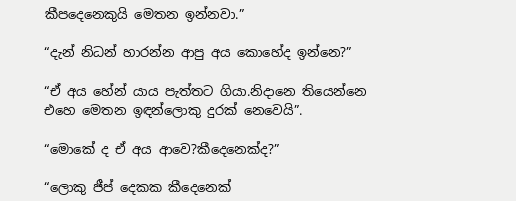කීපදෙනෙකුයි මෙතන ඉන්නවා.”

“දැන් නිධන් හාරන්න ආපු අය කොහේද ඉන්නෙ?”

“ඒ අය හේන් යාය පැත්තට ගියා.නිදානෙ තියෙන්නෙ එහෙ මෙතන ඉඳන්ලොකු දුරක් නෙවෙයි”.

“මොකේ ද ඒ අය ආවෙ?කීදෙනෙක්ද?”

“ලොකු ජීප් දෙකක කීදෙනෙක්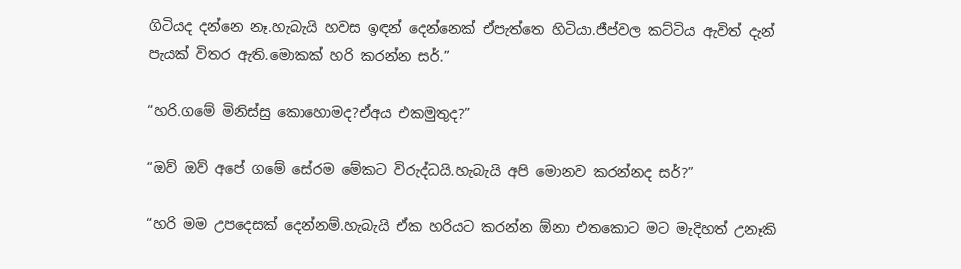ගිටියද දන්නෙ නෑ.හැබැයි හවස ඉඳන් දෙන්නෙක් ඒපැත්තෙ හිටියා.ජීප්වල කට්ටිය ඇවිත් දැන් පැයක් විතර ඇති.මොකක් හරි කරන්න සර්.”

“හරි.ගමේ මිනිස්සු කොහොමද?ඒඅය එකමුතුද?”

“ඔව් ඔව් අපේ ගමේ සේරම මේකට විරුද්ධයි.හැබැයි අපි මොනව කරන්නද සර්?”

“හරි මම උපදෙසක් දෙන්නම්.හැබැයි ඒක හරියට කරන්න ඕනා එතකොට මට මැදිහත් උනෑකි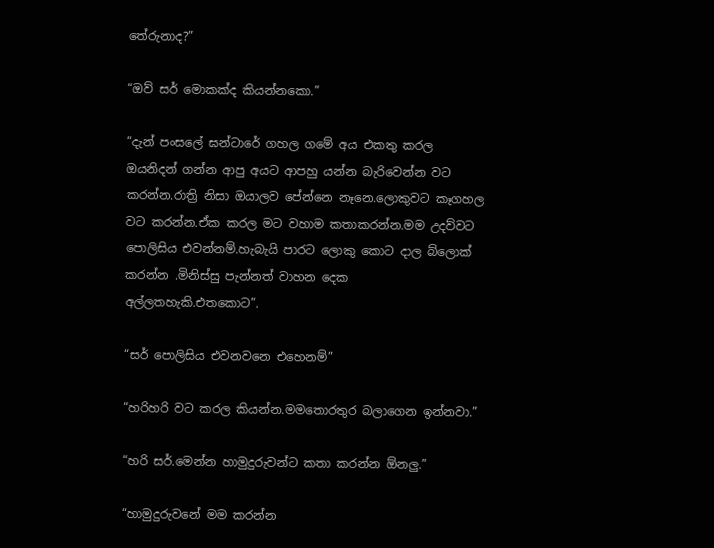තේරුනාද?”

“ඔව් සර් මොකක්ද කියන්නකො.”

“දැන් පංසලේ ඝන්ටාරේ ගහල ගමේ අය එකතු කරල ඔයනිදන් ගන්න ආපු අයට ආපහු යන්න බැරිවෙන්න වට කරන්න.රාත්‍රි නිසා ඔයාලව පේන්නෙ නෑනෙ.ලොකුවට කෑගහල වට කරන්න.ඒක කරල මට වහාම කතාකරන්න.මම උදව්වට පොලිසිය එවන්නම්.හැබැයි පාරට ලොකු කොට දාල බ්ලොක් කරන්න .මිනිස්සු පැන්නත් වාහන දෙක අල්ලතහැකි.එතකොට”.

“සර් පොලිසිය එවනවනෙ එහෙනම්”

“හරිහරි වට කරල කියන්න.මමතොරතුර බලාගෙන ඉන්නවා.”

“හරි සර්.මෙන්න හාමුදුරුවන්ට කතා කරන්න ඕනලු.”

“හාමුදුරුවනේ මම කරන්න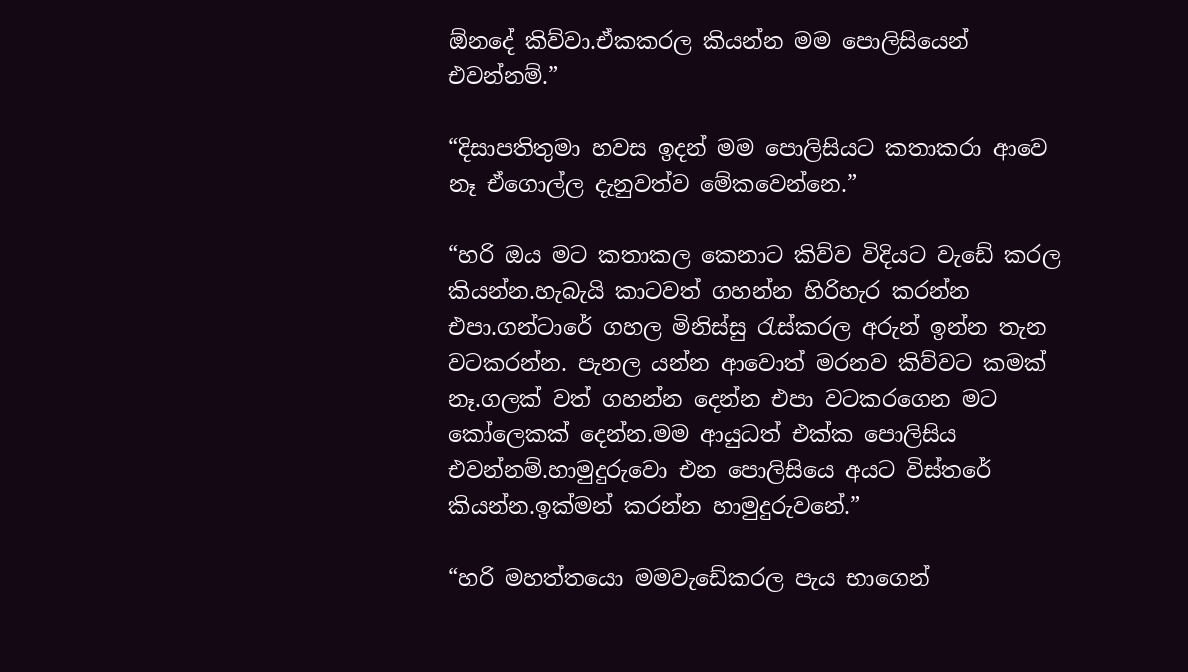ඕනදේ කිව්වා.ඒකකරල කියන්න මම පොලිසියෙන් එවන්නම්.”

“දිසාපතිතුමා හවස ඉදන් මම පොලිසියට කතාකරා ආවෙ නෑ ඒගොල්ල දැනුවත්ව මේකවෙන්නෙ.”

“හරි ඔය මට කතාකල කෙනාට කිව්ව විදියට වැඩේ කරල කියන්න.හැබැයි කාටවත් ගහන්න හිරිහැර කරන්න එපා.ගන්ටාරේ ගහල මිනිස්සු රැස්කරල අරුන් ඉන්න තැන වටකරන්න. පැනල යන්න ආවොත් මරනව කිව්වට කමක් නෑ.ගලක් වත් ගහන්න දෙන්න එපා වටකරගෙන මට කෝලෙකක් දෙන්න.මම ආයුධත් එක්ක පොලිසිය එවන්නම්.හාමුදුරුවො එන පොලිසියෙ අයට විස්තරේ කියන්න.ඉක්මන් කරන්න හාමුදුරුවනේ.”

“හරි මහත්තයො මමවැඩේකරල පැය භාගෙන්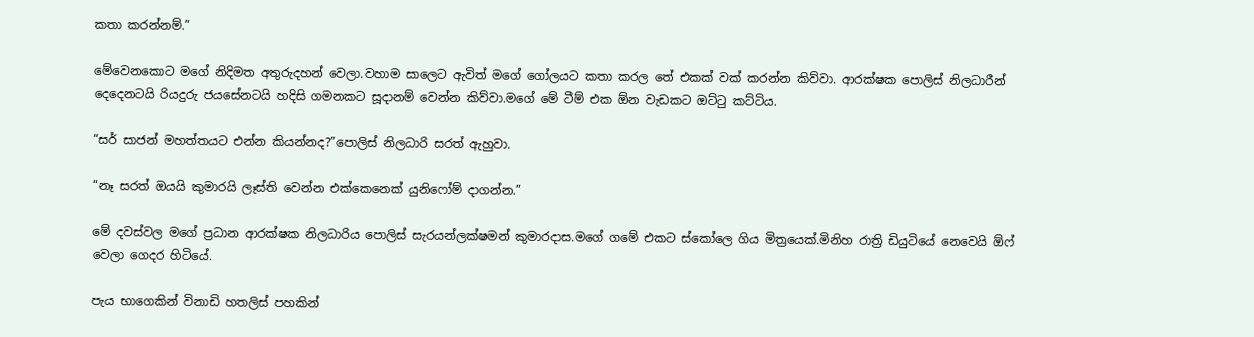කතා කරන්නම්.”

මේවෙනකොට මගේ නිදිමත අතුරුදහන් වෙලා.වහාම සාලෙට ඇවිත් මගේ ගෝලයට කතා කරල තේ එකක් වක් කරන්න කිව්වා. ආරක්ෂක පොලිස් නිලධාරීන් දෙදෙනටයි රියදුරු ජයසේනටයි හදිසි ගමනකට සූදානම් වෙන්න කිව්වා.මගේ මේ ටීම් එක ඕන වැඩකට ඔට්ටු කට්ටිය.

“සර් සාජන් මහත්තයට එන්න කියන්නද?”පොලිස් නිලධාරි සරත් ඇහුවා.

“නෑ සරත් ඔයයි කුමාරයි ලෑස්ති වෙන්න එක්කෙනෙක් යුනිෆෝම් දාගන්න.”

මේ දවස්වල මගේ ප්‍රධාන ආරක්ෂක නිලධාරිය පොලිස් සැරයන්ලක්ෂමන් කුමාරදාස.මගේ ගමේ එකට ස්කෝලෙ ගිය මිත්‍රයෙක්.මිනිහ රාත්‍රි ඩියුටියේ නෙවෙයි ඕෆ් වෙලා ගෙදර හිටියේ.

පැය භාගෙකින් විනාඩි හතලිස් පහකින්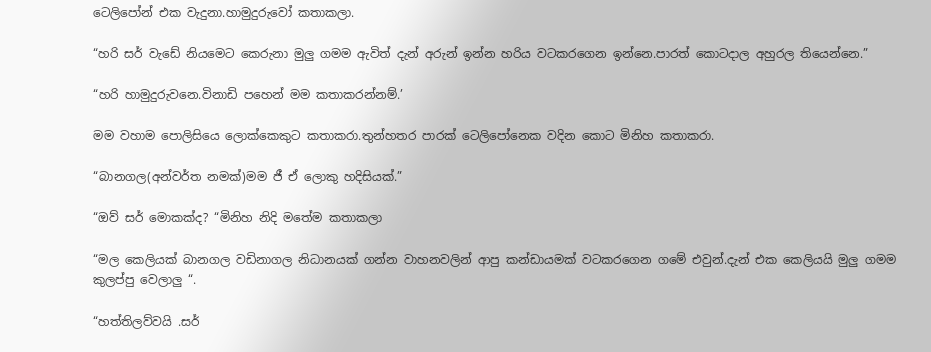ටෙලිපෝන් එක වැදුනා.හාමුදුරුවෝ කතාකලා.

“හරි සර් වැඩේ නියමෙට කෙරුනා මුලු ගමම ඇවිත් දැන් අරුන් ඉන්න හරිය වටකරගෙන ඉන්නෙ.පාරත් කොටදාල අහුරල තියෙන්නෙ.”

“හරි හාමුදුරුවනෙ.විනාඩි පහෙන් මම කතාකරන්නම්.’

මම වහාම පොලිසියෙ ලොක්කෙකුට කතාකරා.තුන්හතර පාරක් ටෙලිපෝනෙක වදින කොට මිනිහ කතාකරා.

“බානගල(අන්වර්ත නමක්)මම ජී ඒ ලොකු හදිසියක්.”

“ඔව් සර් මොකක්ද? “මිනිහ නිදි මතේම කතාකලා

“මල කෙලියක් බානගල වඩිනාගල නිධානයක් ගන්න වාහනවලින් ආපු කන්ඩායමක් වටකරගෙන ගමේ එවුන්.දැන් එක කෙලියයි මුලු ගමම කුලප්පු වෙලාලු “.

“හත්තිලව්වයි .සර්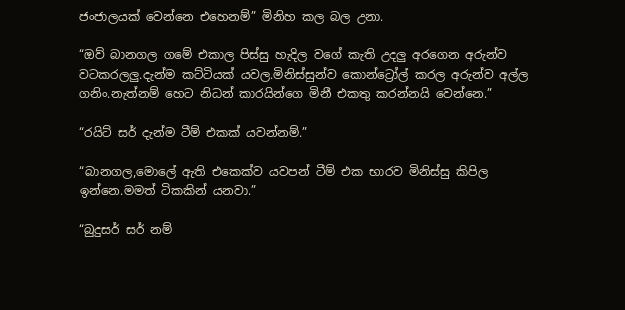ජංජාලයක් වෙන්නෙ එහෙනම්” මිනිහ කල බල උනා.

“ඔව් බානගල ගමේ එකාල පිස්සු හැදිල වගේ කැති උදලු අරගෙන අරුන්ව වටකරලලු.දැන්ම කට්ටියක් යවල.මිනිස්සුන්ව කොන්ට්‍රෝල් කරල අරුන්ව අල්ල ගනිං.නැත්නම් හෙට නිධන් කාරයින්ගෙ මිනී එකතු කරන්නයි වෙන්නෙ.”

“රයිට් සර් දැන්ම ටීම් එකක් යවන්නම්.”

“බානගල,මොලේ ඇති එකෙක්ව යවපන් ටීම් එක භාරව මිනිස්සු කිපිල ඉන්නෙ.මමත් ටිකකින් යනවා.”

“බුදුසර් සර් නම්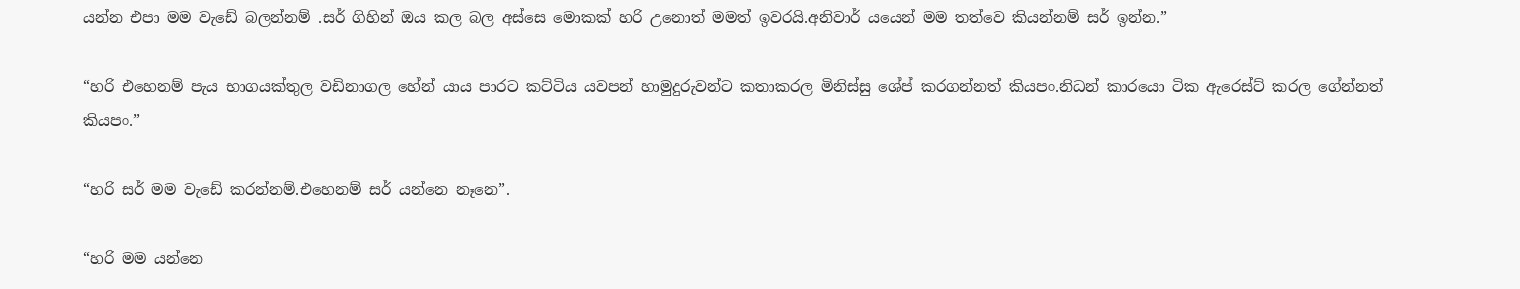යන්න එපා මම වැඩේ බලන්නම් .සර් ගිහින් ඔය කල බල අස්සෙ මොකක් හරි උනොත් මමත් ඉවරයි.අනිවාර් යයෙන් මම තත්වෙ කියන්නම් සර් ඉන්න.”

“හරි එහෙනම් පැය භාගයක්තුල වඩිනාගල හේන් යාය පාරට කට්ටිය යවපන් හාමුදුරුවන්ට කතාකරල මිනිස්සු ශේප් කරගන්නත් කියපං.නිධන් කාරයො ටික ඇරෙස්ට් කරල ගේන්නත් කියපං.”

“හරි සර් මම වැඩේ කරන්නම්.එහෙනම් සර් යන්නෙ නෑනෙ”.

“හරි මම යන්නෙ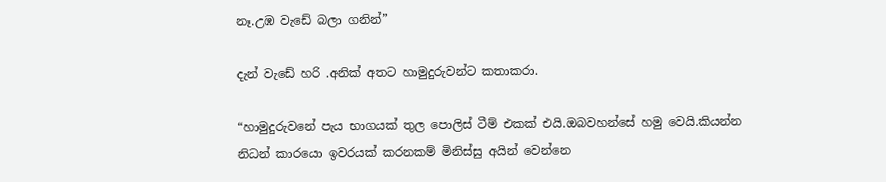නෑ.උඹ වැඩේ බලා ගනින්”

දැන් වැඩේ හරි .අනික් අතට හාමුදුරුවන්ට කතාකරා.

“හාමුදුරුවනේ පැය භාගයක් තුල පොලිස් ටීම් එකක් එයි.ඔබවහන්සේ හමු වෙයි.කියන්න නිධන් කාරයො ඉවරයක් කරනකම් මිනිස්සු අයින් වෙන්නෙ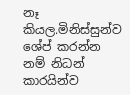නෑ කියල.මිනිස්සුන්ව ශේප් කරන්න නම් නිධන් කාරයින්ව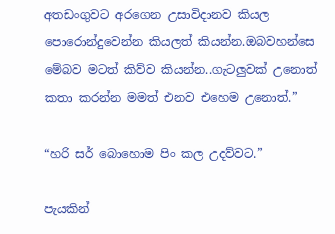අතඩංගුවට අරගෙන උසාවිදානව කියල පොරොන්දුවෙන්න කියලත් කියන්න.ඔබවහන්සෙ මේබව මටත් කිව්ව කියන්න..ගැටලුවක් උනොත් කතා කරන්න මමත් එනව එහෙම උනොත්.”

“හරි සර් බොහොම පිං කල උදව්වට.”

පැයකින්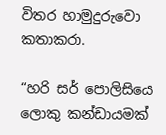විතර හාමුදුරුවො කතාකරා.

“හරි සර් පොලිසියෙ ලොකු කන්ඩායමක්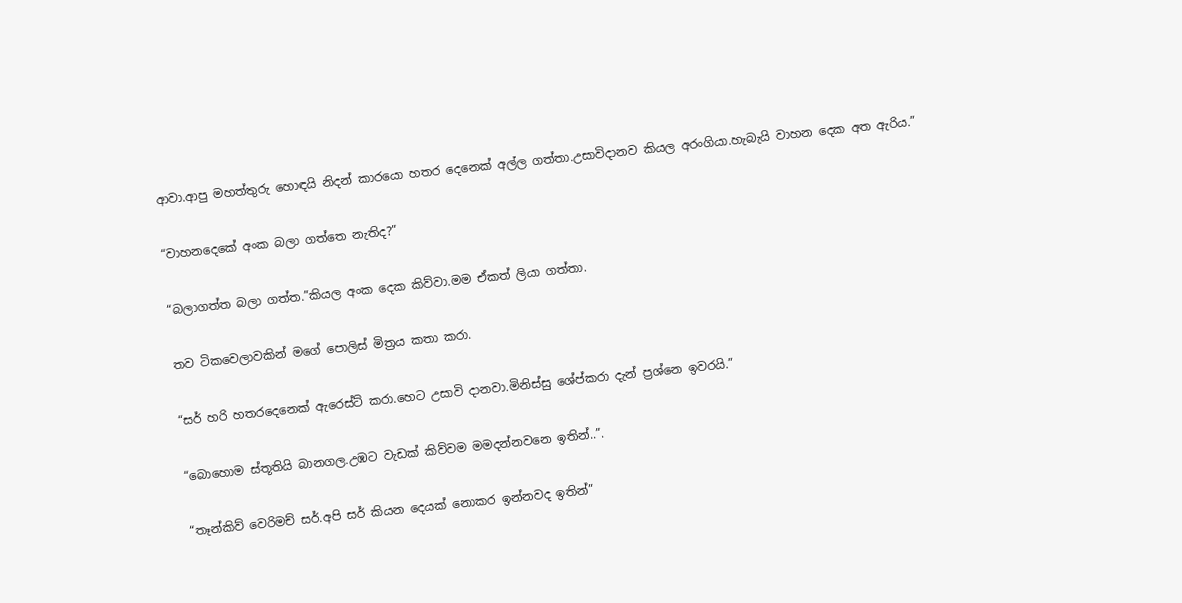ආවා.ආපු මහත්තුරු හොඳයි නිදන් කාරයො හතර දෙනෙක් අල්ල ගත්තා.උසාවිදානව කියල අරංගියා.හැබැයි වාහන දෙක අත ඇරිය.”

“වාහනදෙකේ අංක බලා ගත්තෙ නැතිද?”

“බලාගත්ත බලා ගත්ත.”කියල අංක දෙක කිව්වා.මම ඒකත් ලියා ගත්තා.

තව ටිකවෙලාවකින් මගේ පොලිස් මිත්‍රය කතා කරා.

“සර් හරි හතරදෙනෙක් ඇරෙස්ට් කරා.හෙට උසාවි දානවා.මිනිස්සු ශේප්කරා දැන් ප්‍රශ්නෙ ඉවරයි.”

“බොහොම ස්තූතියි බානගල.උඹට වැඩක් කිව්වම මමදන්නවනෙ ඉතින්..”.

“තෑන්කිව් වෙරිමච් සර්.අපි සර් කියන දෙයක් නොකර ඉන්නවද ඉතින්”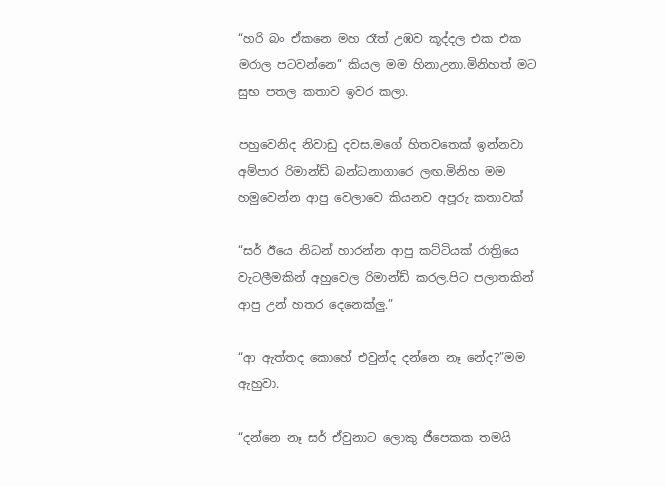“හරි බං ඒකනෙ මහ රෑත් උඹව කූද්දල එක එක මරාල පටවන්නෙ” කියල මම හිනාඋනා.මිනිහත් මට සුභ පතල කතාව ඉවර කලා.

පහුවෙනිද නිවාඩු දවස.මගේ හිතවතෙක් ඉන්නවා අම්පාර රිමාන්ඩ් බන්ධනාගාරෙ ලඟ.මිනිහ මම හමුවෙන්න ආපු වෙලාවෙ කියනව අපූරු කතාවක්

“සර් ඊයෙ නිධන් හාරන්න ආපු කට්ටියක් රාත්‍රියෙ වැටලීමකින් අහුවෙල රිමාන්ඩ් කරල.පිට පලාතකින් ආපු උන් හතර දෙනෙක්ලු.”

“ආ ඇත්තද කොහේ එවුන්ද දන්නෙ නෑ නේද?”මම ඇහුවා.

“දන්නෙ නෑ සර් ඒවුනාට ලොකු ජීපෙකක තමයි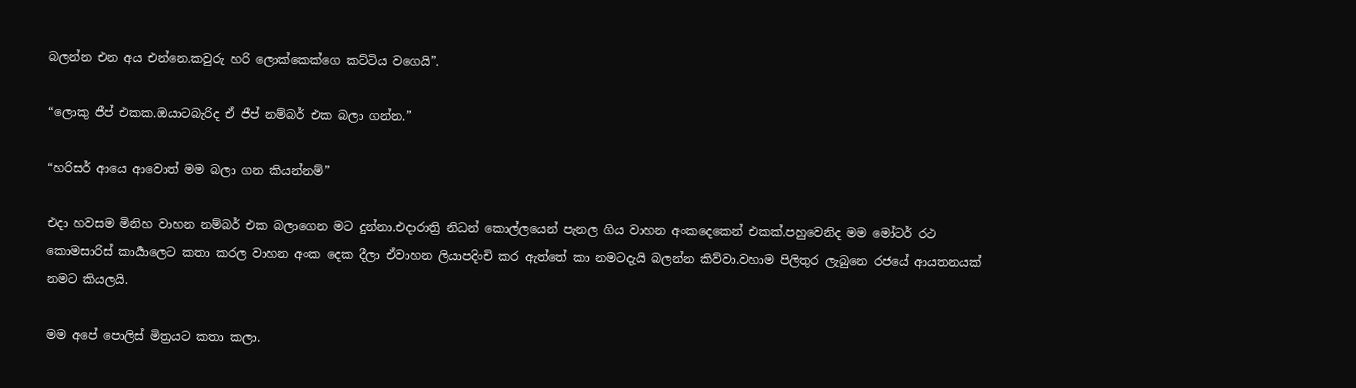බලන්න එන අය එන්නෙ.කවුරු හරි ලොක්කෙක්ගෙ කට්ටිය වගෙයි”.

“ලොකු ජීප් එකක.ඔයාටබැරිද ඒ ජීප් නම්බර් එක බලා ගන්න.”

“හරිසර් ආයෙ ආවොත් මම බලා ගන කියන්නම්”

එදා හවසම මිනිහ වාහන නම්බර් එක බලාගෙන මට දුන්නා.එදාරාත්‍රි නිධන් කොල්ලයෙන් පැනල ගිය වාහන අංකදෙකෙන් එකක්.පහුවෙනිද මම මෝටර් රථ කොමසාරිස් කාර්‍යාලෙට කතා කරල වාහන අංක දෙක දීලා ඒවාහන ලියාපදිංචි කර ඇත්තේ කා නමටදැයි බලන්න කිව්වා.වහාම පිලිතුර ලැබුනෙ රජයේ ආයතනයක් නමට කියලයි.

මම අපේ පොලිස් මිත්‍රයට කතා කලා.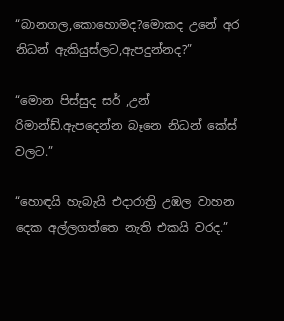“බානගල,කොහොමද?මොකද උනේ අර නිධන් ඇකියුස්ලට,ඇපදුන්නද?”

“මොන පිස්සුද සර් ,උන් රිමාන්ඩ්.ඇපදෙන්න බෑනෙ නිධන් කේස් වලට.”

“හොඳයි හැබැයි එදාරාත්‍රි උඹල වාහන දෙක අල්ලගත්තෙ නැති එකයි වරද.”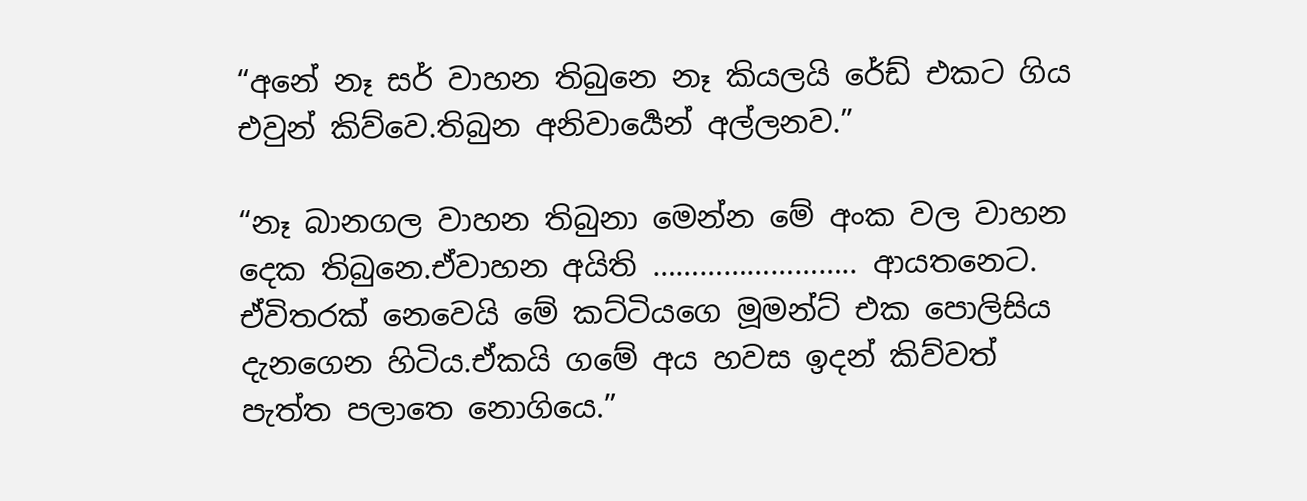“අනේ නෑ සර් වාහන තිබුනෙ නෑ කියලයි රේඩ් එකට ගිය එවුන් කිව්වෙ.තිබුන අනිවාර්‍යෙන් අල්ලනව.”

“නෑ බානගල වාහන තිබුනා මෙන්න මේ අංක වල වාහන දෙක තිබුනෙ.ඒවාහන අයිති …………………….. ආයතනෙට. ඒවිතරක් නෙවෙයි මේ කට්ටියගෙ මූමන්ට් එක පොලිසිය දැනගෙන හිටිය.ඒකයි ගමේ අය හවස ඉදන් කිව්වත් පැත්ත පලාතෙ නොගියෙ.”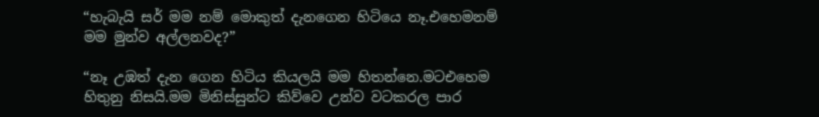“හැබැයි සර් මම නම් මොකුත් දැනගෙන හිටියෙ නෑ.එහෙමනම් මම මුන්ව අල්ලනවද?”

“නෑ උඹත් දැන ගෙන හිටිය කියලයි මම හිතන්නෙ.මටඑහෙම හිතුනු නිසයි.මම මිනිස්සුන්ට කිව්වෙ උන්ව වටකරල පාර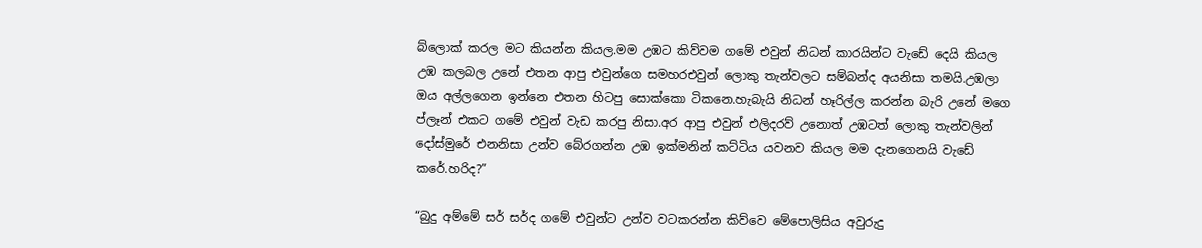බ්ලොක් කරල මට කියන්න කියල.මම උඹට කිව්වම ගමේ එවුන් නිධන් කාරයින්ට වැඩේ දෙයි කියල උඹ කලබල උනේ එතන ආපු එවුන්ගෙ සමහරඑවුන් ලොකු තැන්වලට සම්බන්ද අයනිසා තමයි.උඹලා ඔය අල්ලගෙන ඉන්නෙ එතන හිටපු සොක්කො ටිකනෙ.හැබැයි නිධන් හෑරිල්ල කරන්න බැරි උනේ මගෙ ප්ලෑන් එකට ගමේ එවුන් වැඩ කරපු නිසා.අර ආපු එවුන් එලිදරව් උනොත් උඹටත් ලොකු තැන්වලින් දෝස්මුරේ එනනිසා උන්ව බේරගන්න උඹ ඉක්මනින් කට්ටිය යවනව කියල මම දැනගෙනයි වැඩේ කරේ.හරිද?”

“බුදු අම්මේ සර් සර්ද ගමේ එවුන්ට උන්ව වටකරන්න කිව්වෙ මේපොලිසිය අවුරුදු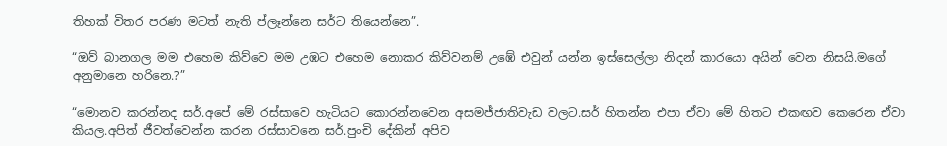තිහක් විතර පරණ මටත් නැති ප්ලෑන්නෙ සර්ට තියෙන්නෙ”.

“ඔව් බානගල මම එහෙම කිව්වෙ මම උඹට එහෙම නොකර කිව්වනම් උඹේ එවුන් යන්න ඉස්සෙල්ලා නිදන් කාරයො අයින් වෙන නිසයි.මගේ අනුමානෙ හරිනෙ.?”

“මොනව කරන්නද සර්.අපේ මේ රස්සාවෙ හැටියට කොරන්නවෙන අසමජ්ජාතිවැඩ වලට.සර් හිතන්න එපා ඒවා මේ හිතට එකඟව කෙරෙන ඒවා කියල.අපිත් ජීවත්වෙන්න කරන රස්සාවනෙ සර්.පුංචි දේකින් අපිව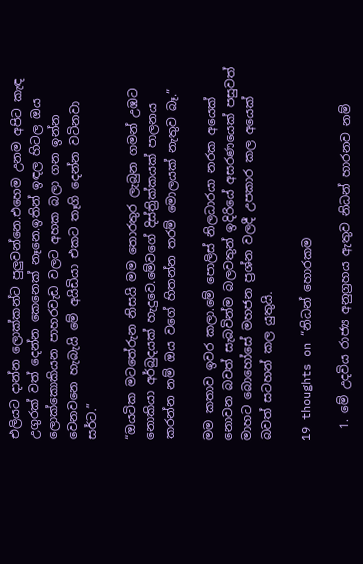එලියට දාන්න ලොක්කන්ට පුලුවන්නෙ.එහෙම උනම අපිට කැඳ උගුරක් වත් දෙන්න කෙනෙක් නෑනෙ.ඉතින් ඉඳල හිටල ඔය ලොක්කොකියන පාහරවැඩ වලට අහක බලා ගන ඉන්න වෙනවනෙ හැබැයි මේ අයිඩියා එකට තෑගි දෙන්න වටිනවා සර්ට.”

“ඔයටික මටතේරුන නිසයි මම තොරතුර ලැබුන ගමන් උඹට නොකියා අර්බුදයක් හැදුවෙ.මේවගේ දිස්ත්‍රික්කයක් පාලනය කරන්න නම් ඔය වගේ හිතන්න තරම් මොලයක් නැතුව බෑ.”

මම කතාව ඉවර කලා.මේ පොලිස් නිලධාරයා නරක අයෙක් නොවන බවත් සැබවින්ම බලවතුන් ඉදිරියේ අසරණයෙක් පසුවත් මාහට බොහෝසේ මහජන ප්‍රශ්න වලදී උපකාර කල අයෙක් බවත් සටහන් කල යුතුයි.

19 thoughts on “නිධන් හොරකම

  1. මේ උදවිය රාජ්‍ය අනුග්‍රහය ඇතුව නිධන් හාරනව නම්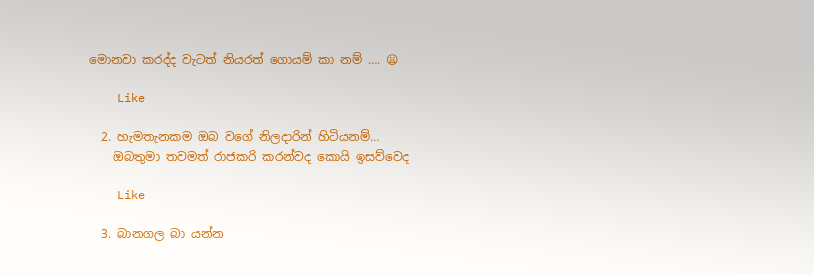මොනවා කරද්ද වැටත් නියරත් ගොයම් කා නම් …. 😦

    Like

  2. හැමතැනකම ඔබ වගේ නිලදාරින් හිටියනම්…
    ඔබතුමා තවමත් රාජකරි කරන්වද කොයි ඉසව්වෙද

    Like

  3. බානගල බා යන්න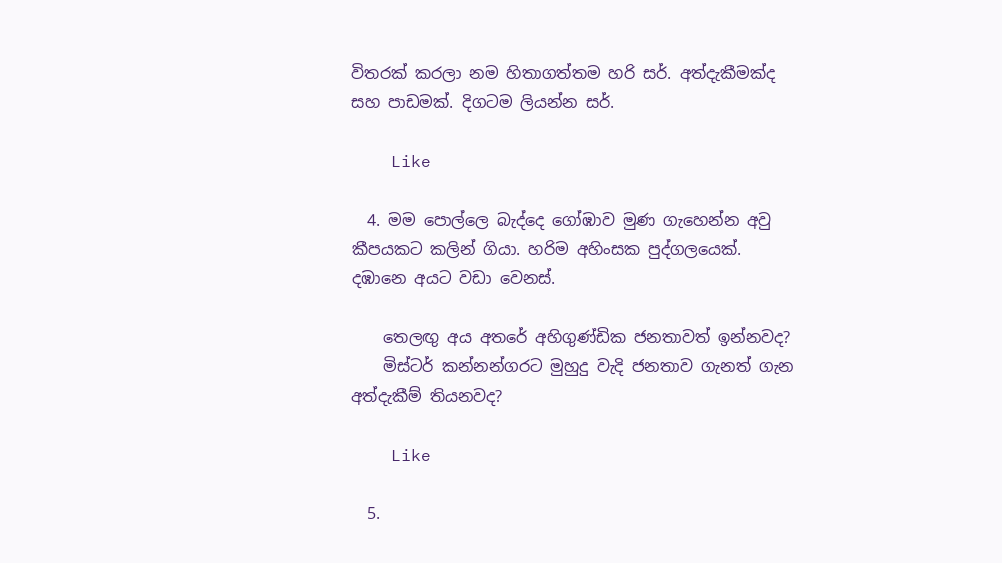විතරක් කරලා නම හිතාගත්තම හරි සර්. අත්දැකීමක්ද සහ පාඩමක්. දිගටම ලියන්න සර්.

    Like

  4. මම පොල්ලෙ බැද්දෙ ගෝඹාව මුණ ගැහෙන්න අවු කීපයකට කලින් ගියා. හරිම අහිංසක පුද්ගලයෙක්. දඹානෙ අයට වඩා වෙනස්.

    තෙලඟු අය අතරේ අහිගුණ්ඩික ජනතාවත් ඉන්නවද?
    මිස්ටර් කන්නන්ගරට මුහුදු වැදි ජනතාව ගැනත් ගැන අත්දැකීම් තියනවද?

    Like

  5.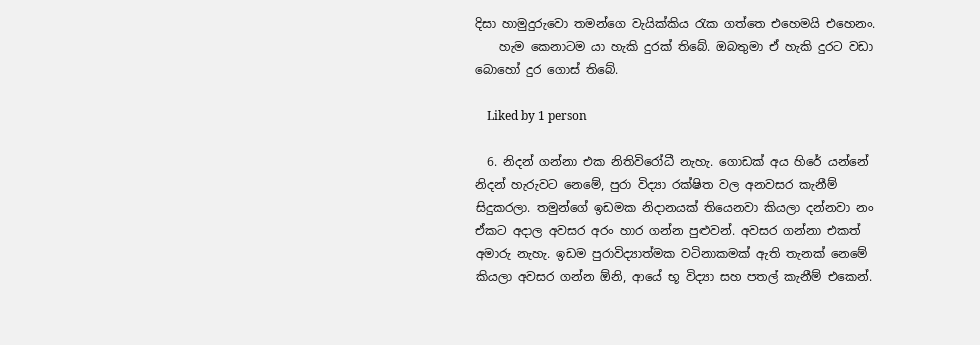දිසා හාමුදුරුවො තමන්ගෙ වැයික්කිය රැක ගත්තෙ එහෙමයි එහෙනං.
    හැම කෙනාටම යා හැකි දුරක් තිබේ. ඔබතුමා ඒ හැකි දුරට වඩා බොහෝ දුර ගොස් තිබේ.

    Liked by 1 person

  6. නිදන් ගන්නා එක නිතිවිරෝධී නැහැ. ගොඩක් අය හිරේ යන්නේ නිදන් හැරුවට නෙමේ, පුරා විද්‍යා රක්ෂිත වල අනවසර කැනීම් සිදුකරලා. තමුන්ගේ ඉඩමක නිදානයක් තියෙනවා කියලා දන්නවා නං ඒකට අදාල අවසර අරං හාර ගන්න පුළුවන්. අවසර ගන්නා එකත් අමාරු නැහැ. ඉඩම පුරාවිද්‍යාත්මක වටිනාකමක් ඇති තැනක් නෙමේ කියලා අවසර ගන්න ඕනි, ආයේ භූ විද්‍යා සහ පතල් කැනීම් එකෙන්.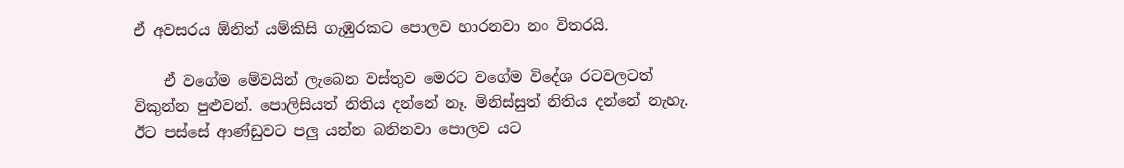ඒ අවසරය ඕනිත් යම්කිසි ගැඹුරකට පොලව හාරනවා නං විතරයි.

    ඒ වගේම මේවයින් ලැබෙන වස්තුව මෙරට වගේම විදේශ රටවලටත් විකුන්න පුළුවන්. පොලිසියත් නිතිය දන්නේ නෑ. මිනිස්සුත් නිතිය දන්නේ නැහැ. ඊට පස්සේ ආණ්ඩුවට පලු යන්න බනිනවා පොලව යට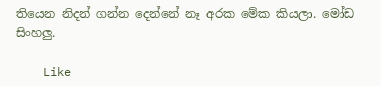තියෙන නිදන් ගන්න දෙන්නේ නෑ අරක මේක කියලා. මෝඩ සිංහලු.

    Like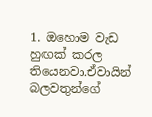1. ඔහොම වැඩ හුඟක් කරල තියෙනවා.ඒවායින් බලවතුන්ගේ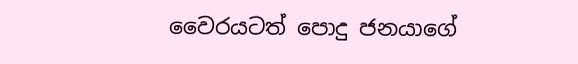වෛරයටත් පොදු ජනයාගේ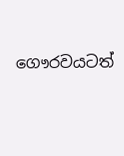ගෞරවයටත්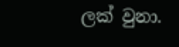ලක් වුනා.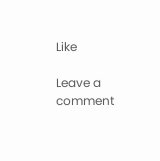Like

Leave a comment